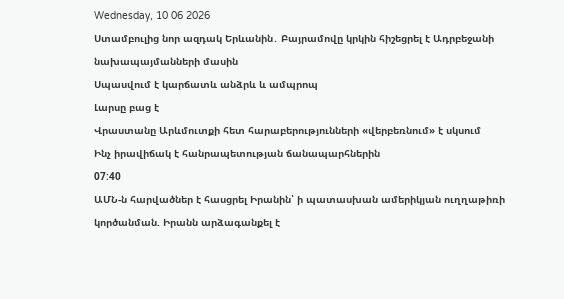Wednesday, 10 06 2026
Ստամբուլից նոր ազդակ Երևանին․ Բայրամովը կրկին հիշեցրել է Ադրբեջանի նախապայմանների մասին
Սպասվում է կարճատև անձրև և ամպրոպ
Լարսը բաց է
Վրաստանը Արևմուտքի հետ հարաբերությունների «վերբեռնում» է սկսում
Ինչ իրավիճակ է հանրապետության ճանապարհներին
07:40
ԱՄՆ-ն հարվածներ է հասցրել Իրանին՝ ի պատասխան ամերիկյան ուղղաթիռի կործանման. Իրանն արձագանքել է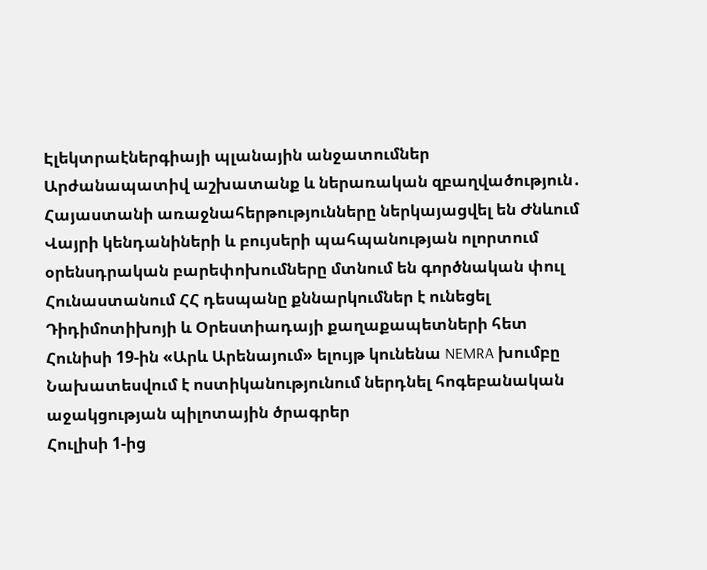Էլեկտրաէներգիայի պլանային անջատումներ
Արժանապատիվ աշխատանք և ներառական զբաղվածություն․ Հայաստանի առաջնահերթությունները ներկայացվել են Ժնևում
Վայրի կենդանիների և բույսերի պահպանության ոլորտում օրենսդրական բարեփոխումները մտնում են գործնական փուլ
Հունաստանում ՀՀ դեսպանը քննարկումներ է ունեցել Դիդիմոտիխոյի և Օրեստիադայի քաղաքապետների հետ
Հունիսի 19-ին «Արև Արենայում» ելույթ կունենա NEMRA խումբը
Նախատեսվում է ոստիկանությունում ներդնել հոգեբանական աջակցության պիլոտային ծրագրեր
Հուլիսի 1-ից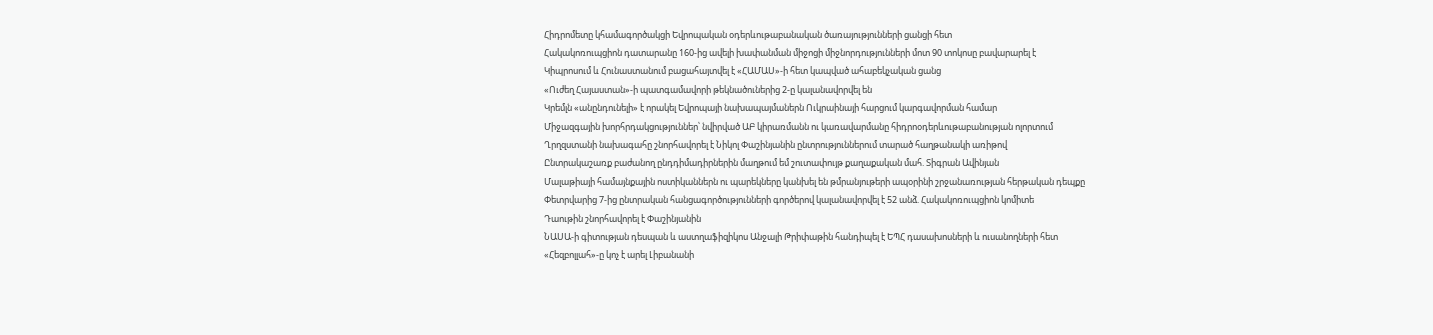Հիդրոմետը կհամագործակցի Եվրոպական օդերևութաբանական ծառայությունների ցանցի հետ
Հակակոռուպցիոն դատարանը 160-ից ավելի խափանման միջոցի միջնորդությունների մոտ 90 տոկոսը բավարարել է
Կիպրոսում և Հունաստանում բացահայտվել է «ՀԱՄԱՍ»-ի հետ կապված ահաբեկչական ցանց
«Ուժեղ Հայաստան»-ի պատգամավորի թեկնածուներից 2-ը կալանավորվել են
Կրեմլն «անընդունելի» է որակել Եվրոպայի նախապայմաներն Ուկրաինայի հարցում կարգավորման համար
Միջազգային խորհրդակցություններ՝ նվիրված ԱԲ կիրառմանն ու կառավարմանը հիդրոօդերևութաբանության ոլորտում
Ղրղզստանի նախագահը շնորհավորել է Նիկոլ Փաշինյանին ընտրություններում տարած հաղթանակի առիթով
Ընտրակաշառք բաժանող ընդդիմադիրներին մաղթում եմ շուտափույթ քաղաքական մահ. Տիգրան Ավինյան
Մալաթիայի համայնքային ոստիկաններն ու պարեկները կանխել են թմրանյութերի ապօրինի շրջանառության հերթական դեպքը
Փետրվարից 7-ից ընտրական հանցագործությունների գործերով կալանավորվել է 52 անձ. Հակակոռուպցիոն կոմիտե
Դաութին շնորհավորել է Փաշինյանին
ՆԱՍԱ-ի գիտության դեսպան և աստղաֆիզիկոս Անջալի Թրիփաթին հանդիպել է ԵՊՀ դասախոսների և ուսանողների հետ
«Հեզբոլլահ»-ը կոչ է արել Լիբանանի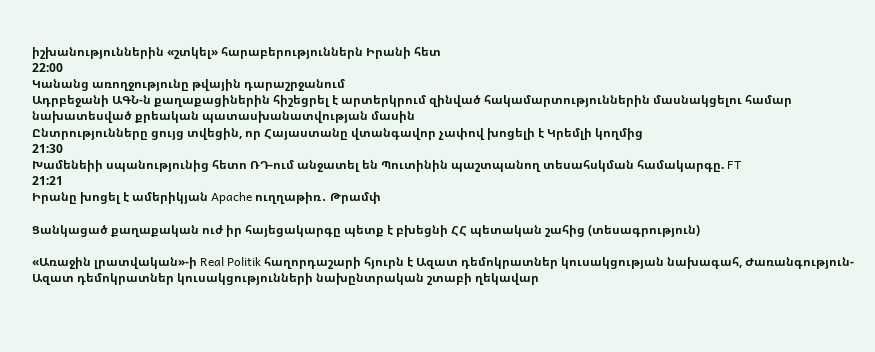իշխանություններին «շտկել» հարաբերություններն Իրանի հետ
22:00
Կանանց առողջությունը թվային դարաշրջանում
Ադրբեջանի ԱԳՆ-ն քաղաքացիներին հիշեցրել է արտերկրում զինված հակամարտություններին մասնակցելու համար նախատեսված քրեական պատասխանատվության մասին
Ընտրությունները ցույց տվեցին, որ Հայաստանը վտանգավոր չափով խոցելի է Կրեմլի կողմից
21:30
Խամենեիի սպանությունից հետո ՌԴ-ում անջատել են Պուտինին պաշտպանող տեսահսկման համակարգը. FT
21:21
Իրանը խոցել է ամերիկյան Apache ուղղաթիռ․ Թրամփ

Ցանկացած քաղաքական ուժ իր հայեցակարգը պետք է բխեցնի ՀՀ պետական շահից (տեսագրություն)

«Առաջին լրատվական»-ի Real Politik հաղորդաշարի հյուրն է Ազատ դեմոկրատներ կուսակցության նախագահ, Ժառանգություն-Ազատ դեմոկրատներ կուսակցությունների նախընտրական շտաբի ղեկավար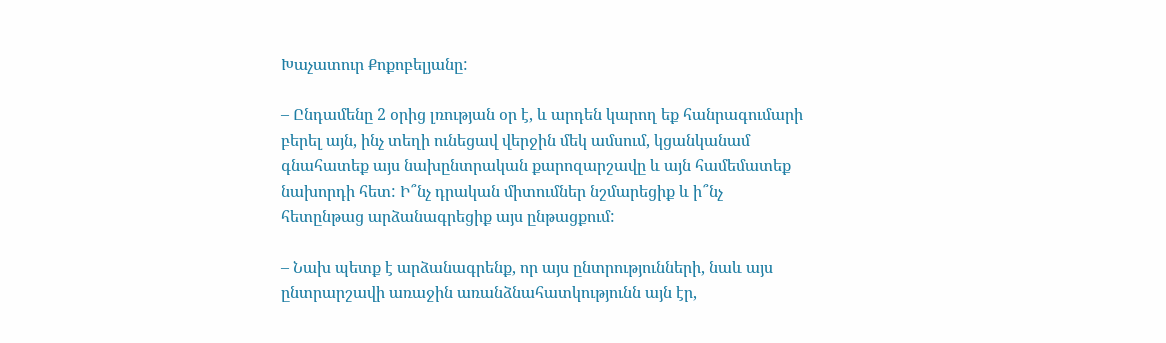Խաչատուր Քոքոբելյանը:

– Ընդամենը 2 օրից լռության օր է, և արդեն կարող եք հանրագումարի բերել այն, ինչ տեղի ունեցավ վերջին մեկ ամսում, կցանկանամ գնահատեք այս նախընտրական քարոզարշավը և այն համեմատեք նախորդի հետ: Ի՞նչ դրական միտումներ նշմարեցիք և ի՞նչ հետընթաց արձանագրեցիք այս ընթացքում:

– Նախ պետք է արձանագրենք, որ այս ընտրությունների, նաև այս ընտրարշավի առաջին առանձնահատկությունն այն էր,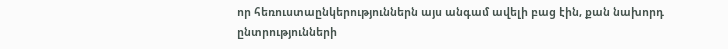որ հեռուստաընկերություններն այս անգամ ավելի բաց էին, քան նախորդ ընտրությունների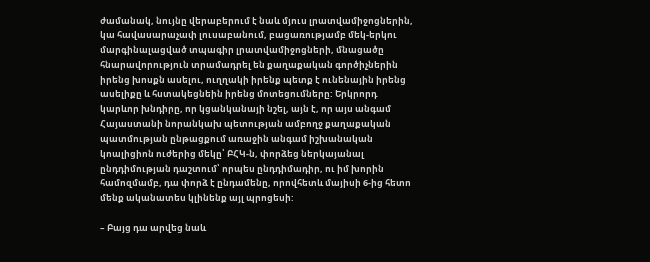ժամանակ, նույնը վերաբերում է նաև մյուս լրատվամիջոցներին, կա հավասարաչափ լուսաբանում, բացառությամբ մեկ-երկու մարգինալացված տպագիր լրատվամիջոցների, մնացածը հնարավորություն տրամադրել են քաղաքական գործիչներին իրենց խոսքն ասելու, ուղղակի իրենք պետք է ունենային իրենց ասելիքը և հստակեցնեին իրենց մոտեցումները: Երկրորդ կարևոր խնդիրը, որ կցանկանայի նշել, այն է, որ այս անգամ Հայաստանի նորանկախ պետության ամբողջ քաղաքական պատմության ընթացքում առաջին անգամ իշխանական կոալիցիոն ուժերից մեկը՝ ԲՀԿ-ն, փորձեց ներկայանալ ընդդիմության դաշտում՝ որպես ընդդիմադիր, ու իմ խորին համոզմամբ, դա փորձ է ընդամենը, որովհետև մայիսի 6-ից հետո մենք ականատես կլինենք այլ պրոցեսի:

– Բայց դա արվեց նաև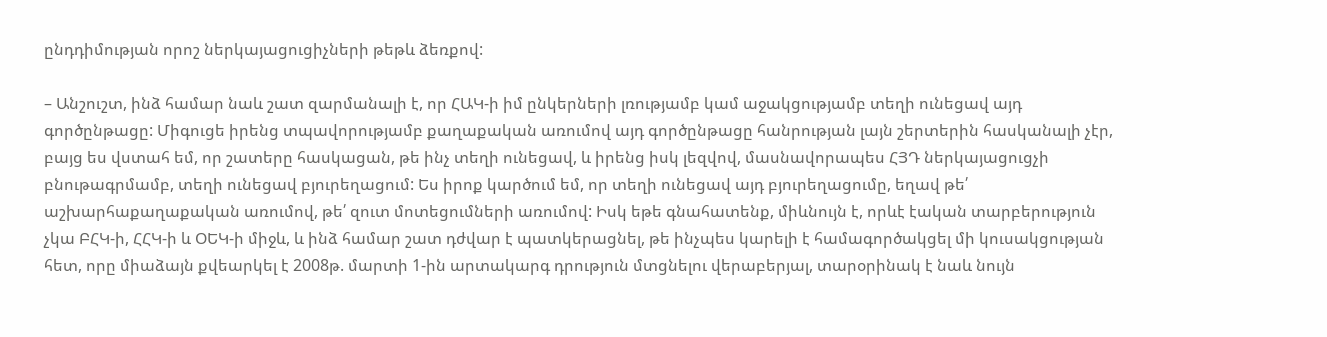ընդդիմության որոշ ներկայացուցիչների թեթև ձեռքով:

– Անշուշտ, ինձ համար նաև շատ զարմանալի է, որ ՀԱԿ-ի իմ ընկերների լռությամբ կամ աջակցությամբ տեղի ունեցավ այդ գործընթացը: Միգուցե իրենց տպավորությամբ քաղաքական առումով այդ գործընթացը հանրության լայն շերտերին հասկանալի չէր, բայց ես վստահ եմ, որ շատերը հասկացան, թե ինչ տեղի ունեցավ, և իրենց իսկ լեզվով, մասնավորապես ՀՅԴ ներկայացուցչի բնութագրմամբ, տեղի ունեցավ բյուրեղացում: Ես իրոք կարծում եմ, որ տեղի ունեցավ այդ բյուրեղացումը, եղավ թե՛ աշխարհաքաղաքական առումով, թե՛ զուտ մոտեցումների առումով: Իսկ եթե գնահատենք, միևնույն է, որևէ էական տարբերություն չկա ԲՀԿ-ի, ՀՀԿ-ի և ՕԵԿ-ի միջև, և ինձ համար շատ դժվար է պատկերացնել, թե ինչպես կարելի է համագործակցել մի կուսակցության հետ, որը միաձայն քվեարկել է 2008թ. մարտի 1-ին արտակարգ դրություն մտցնելու վերաբերյալ, տարօրինակ է նաև նույն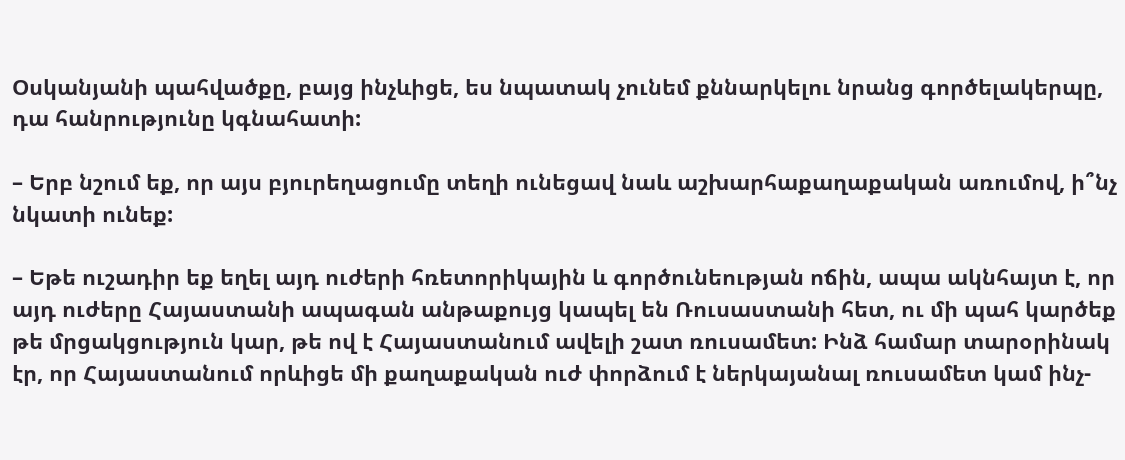Օսկանյանի պահվածքը, բայց ինչևիցե, ես նպատակ չունեմ քննարկելու նրանց գործելակերպը, դա հանրությունը կգնահատի:

– Երբ նշում եք, որ այս բյուրեղացումը տեղի ունեցավ նաև աշխարհաքաղաքական առումով, ի՞նչ նկատի ունեք:

– Եթե ուշադիր եք եղել այդ ուժերի հռետորիկային և գործունեության ոճին, ապա ակնհայտ է, որ այդ ուժերը Հայաստանի ապագան անթաքույց կապել են Ռուսաստանի հետ, ու մի պահ կարծեք թե մրցակցություն կար, թե ով է Հայաստանում ավելի շատ ռուսամետ: Ինձ համար տարօրինակ էր, որ Հայաստանում որևիցե մի քաղաքական ուժ փորձում է ներկայանալ ռուսամետ կամ ինչ-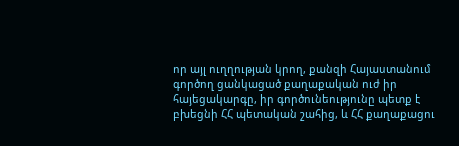որ այլ ուղղության կրող, քանզի Հայաստանում գործող ցանկացած քաղաքական ուժ իր հայեցակարգը, իր գործունեությունը պետք է բխեցնի ՀՀ պետական շահից, և ՀՀ քաղաքացու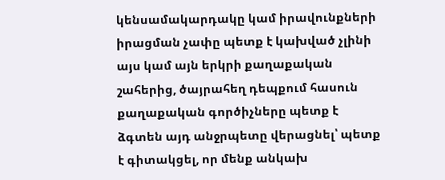կենսամակարդակը կամ իրավունքների իրացման չափը պետք է կախված չլինի այս կամ այն երկրի քաղաքական շահերից, ծայրահեղ դեպքում հասուն քաղաքական գործիչները պետք է ձգտեն այդ անջրպետը վերացնել՝ պետք է գիտակցել, որ մենք անկախ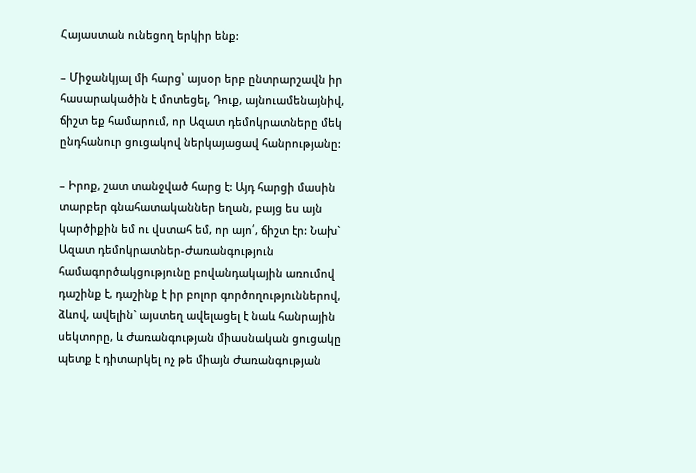Հայաստան ունեցող երկիր ենք:

– Միջանկյալ մի հարց՝ այսօր երբ ընտրարշավն իր հասարակածին է մոտեցել, Դուք, այնուամենայնիվ, ճիշտ եք համարում, որ Ազատ դեմոկրատները մեկ ընդհանուր ցուցակով ներկայացավ հանրությանը:

– Իրոք, շատ տանջված հարց է: Այդ հարցի մասին տարբեր գնահատականներ եղան, բայց ես այն կարծիքին եմ ու վստահ եմ, որ այո՛, ճիշտ էր: Նախ` Ազատ դեմոկրատներ-Ժառանգություն համագործակցությունը բովանդակային առումով դաշինք է, դաշինք է իր բոլոր գործողություններով, ձևով, ավելին` այստեղ ավելացել է նաև հանրային սեկտորը, և Ժառանգության միասնական ցուցակը պետք է դիտարկել ոչ թե միայն Ժառանգության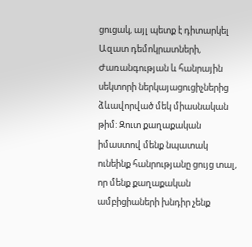ցուցակ, այլ պետք է դիտարկել Ազատ դեմոկրատների, Ժառանգության և հանրային սեկտորի ներկայացուցիչներից ձևավորված մեկ միասնական թիմ: Զուտ քաղաքական իմաստով մենք նպատակ ունեինք հանրությանը ցույց տալ, որ մենք քաղաքական ամբիցիաների խնդիր չենք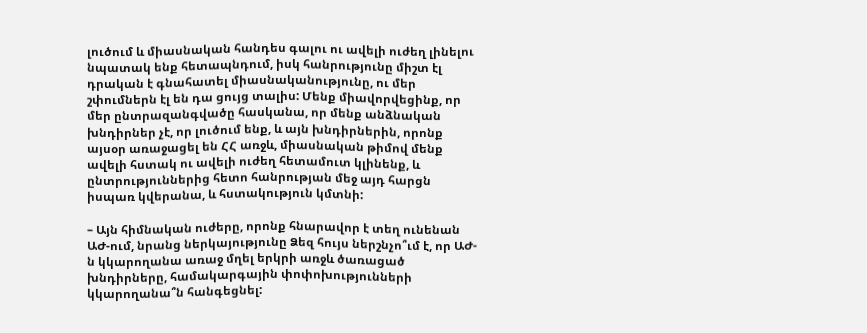լուծում և միասնական հանդես գալու ու ավելի ուժեղ լինելու նպատակ ենք հետապնդում, իսկ հանրությունը միշտ էլ դրական է գնահատել միասնականությունը, ու մեր շփումներն էլ են դա ցույց տալիս: Մենք միավորվեցինք, որ մեր ընտրազանգվածը հասկանա, որ մենք անձնական խնդիրներ չէ, որ լուծում ենք, և այն խնդիրներին, որոնք այսօր առաջացել են ՀՀ առջև, միասնական թիմով մենք ավելի հստակ ու ավելի ուժեղ հետամուտ կլինենք, և ընտրություններից հետո հանրության մեջ այդ հարցն իսպառ կվերանա, և հստակություն կմտնի:

– Այն հիմնական ուժերը, որոնք հնարավոր է տեղ ունենան ԱԺ-ում, նրանց ներկայությունը Ձեզ հույս ներշնչո՞ւմ է, որ ԱԺ-ն կկարողանա առաջ մղել երկրի առջև ծառացած խնդիրները, համակարգային փոփոխությունների կկարողանա՞ն հանգեցնել: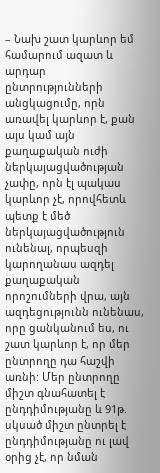– Նախ շատ կարևոր եմ համարում ազատ և արդար ընտրությունների անցկացումը, որն առավել կարևոր է, քան այս կամ այն քաղաքական ուժի ներկայացվածության չափը, որն էլ պակաս կարևոր չէ, որովհետև պետք է մեծ ներկայացվածություն ունենալ, որպեսզի կարողանաս ազդել քաղաքական որոշումների վրա, այն  ազդեցությունն ունենաս, որը ցանկանում ես, ու շատ կարևոր է, որ մեր ընտրողը դա հաշվի առնի: Մեր ընտրողը միշտ գնահատել է ընդդիմությանը և 91թ. սկսած միշտ ընտրել է ընդդիմությանը ու լավ օրից չէ, որ նման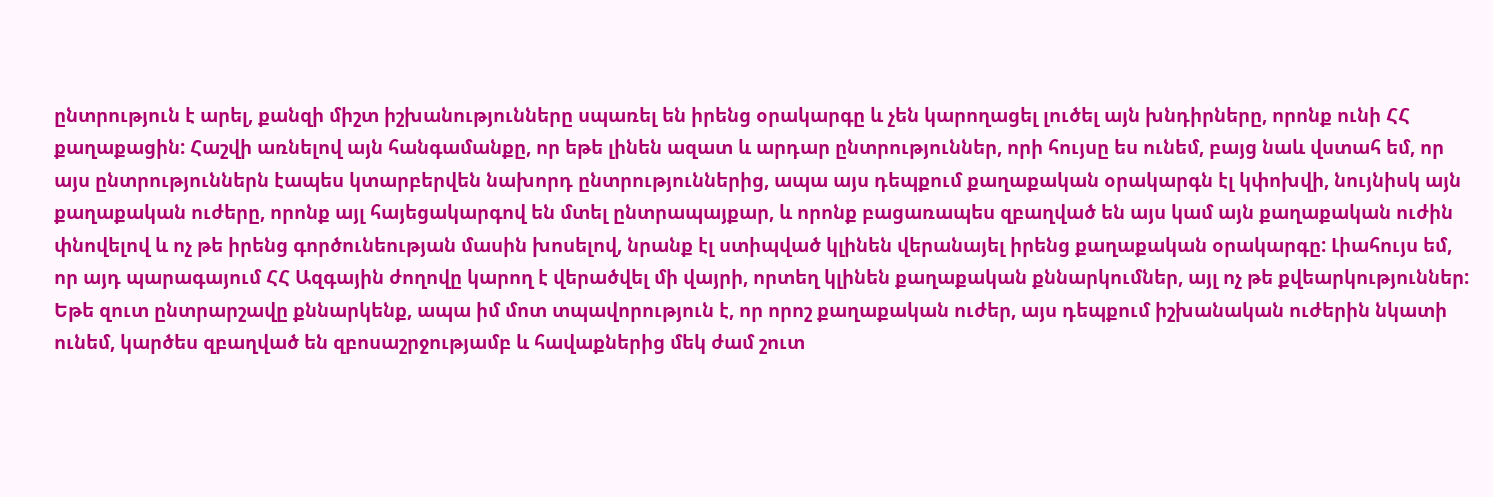ընտրություն է արել, քանզի միշտ իշխանությունները սպառել են իրենց օրակարգը և չեն կարողացել լուծել այն խնդիրները, որոնք ունի ՀՀ քաղաքացին: Հաշվի առնելով այն հանգամանքը, որ եթե լինեն ազատ և արդար ընտրություններ, որի հույսը ես ունեմ, բայց նաև վստահ եմ, որ այս ընտրություններն էապես կտարբերվեն նախորդ ընտրություններից, ապա այս դեպքում քաղաքական օրակարգն էլ կփոխվի, նույնիսկ այն քաղաքական ուժերը, որոնք այլ հայեցակարգով են մտել ընտրապայքար, և որոնք բացառապես զբաղված են այս կամ այն քաղաքական ուժին փնովելով և ոչ թե իրենց գործունեության մասին խոսելով, նրանք էլ ստիպված կլինեն վերանայել իրենց քաղաքական օրակարգը: Լիահույս եմ, որ այդ պարագայում ՀՀ Ազգային ժողովը կարող է վերածվել մի վայրի, որտեղ կլինեն քաղաքական քննարկումներ, այլ ոչ թե քվեարկություններ: Եթե զուտ ընտրարշավը քննարկենք, ապա իմ մոտ տպավորություն է, որ որոշ քաղաքական ուժեր, այս դեպքում իշխանական ուժերին նկատի ունեմ, կարծես զբաղված են զբոսաշրջությամբ և հավաքներից մեկ ժամ շուտ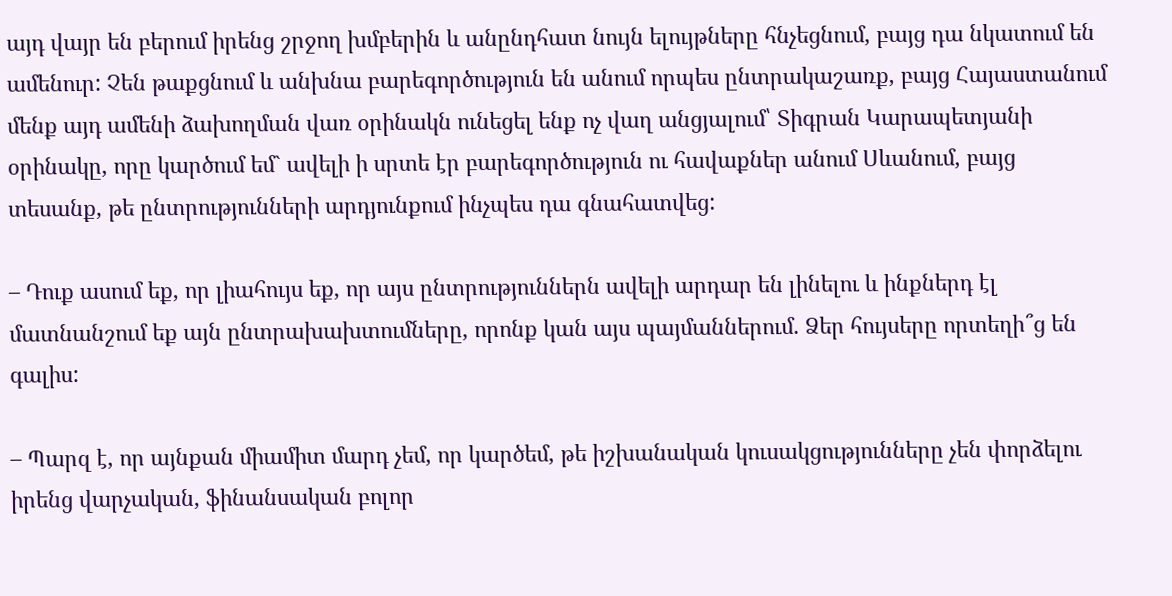այդ վայր են բերում իրենց շրջող խմբերին և անընդհատ նույն ելույթները հնչեցնում, բայց դա նկատում են ամենուր: Չեն թաքցնում և անխնա բարեգործություն են անում որպես ընտրակաշառք, բայց Հայաստանում մենք այդ ամենի ձախողման վառ օրինակն ունեցել ենք ոչ վաղ անցյալում՝ Տիգրան Կարապետյանի օրինակը, որը կարծում եմ` ավելի ի սրտե էր բարեգործություն ու հավաքներ անում Սևանում, բայց տեսանք, թե ընտրությունների արդյունքում ինչպես դա գնահատվեց:

– Դուք ասում եք, որ լիահույս եք, որ այս ընտրություններն ավելի արդար են լինելու և ինքներդ էլ մատնանշում եք այն ընտրախախտումները, որոնք կան այս պայմաններում. Ձեր հույսերը որտեղի՞ց են գալիս:

– Պարզ է, որ այնքան միամիտ մարդ չեմ, որ կարծեմ, թե իշխանական կուսակցությունները չեն փորձելու իրենց վարչական, ֆինանսական բոլոր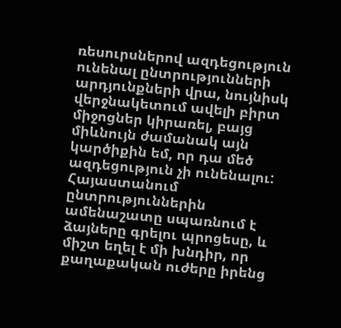ռեսուրսներով ազդեցություն ունենալ ընտրությունների արդյունքների վրա, նույնիսկ վերջնակետում ավելի բիրտ միջոցներ կիրառել, բայց միևնույն ժամանակ այն կարծիքին եմ, որ դա մեծ ազդեցություն չի ունենալու: Հայաստանում ընտրություններին ամենաշատը սպառնում է ձայները գրելու պրոցեսը, և միշտ եղել է մի խնդիր, որ քաղաքական ուժերը իրենց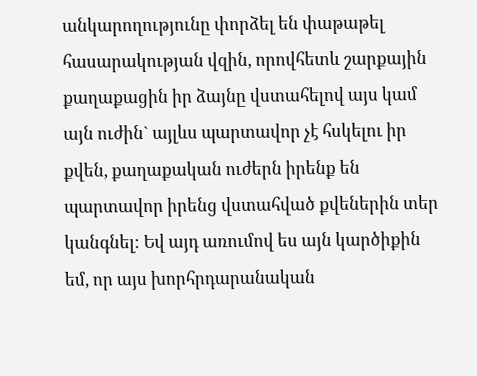անկարողությունը փորձել են փաթաթել հասարակության վզին, որովհետև շարքային քաղաքացին իր ձայնը վստահելով այս կամ այն ուժին` այլևս պարտավոր չէ հսկելու իր քվեն, քաղաքական ուժերն իրենք են պարտավոր իրենց վստահված քվեներին տեր կանգնել: Եվ այդ առումով ես այն կարծիքին եմ, որ այս խորհրդարանական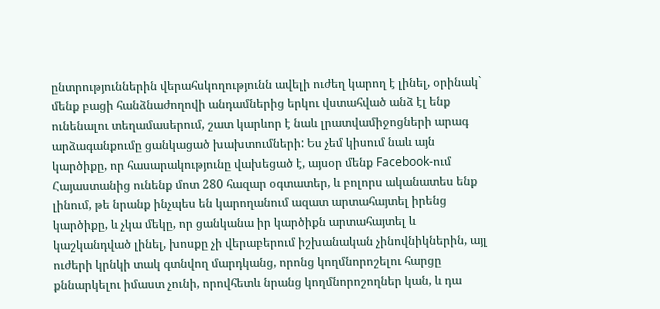ընտրություններին վերահսկողությունն ավելի ուժեղ կարող է լինել, օրինակ` մենք բացի հանձնաժողովի անդամներից երկու վստահված անձ էլ ենք ունենալու տեղամասերում, շատ կարևոր է նաև լրատվամիջոցների արագ արձագանքումը ցանկացած խախտումների: Ես չեմ կիսում նաև այն կարծիքը, որ հասարակությունը վախեցած է, այսօր մենք Facebook-ում Հայաստանից ունենք մոտ 280 հազար օգտատեր, և բոլորս ականատես ենք լինում, թե նրանք ինչպես են կարողանում ազատ արտահայտել իրենց կարծիքը, և չկա մեկը, որ ցանկանա իր կարծիքն արտահայտել և կաշկանդված լինել, խոսքը չի վերաբերում իշխանական չինովնիկներին, այլ ուժերի կրնկի տակ գտնվող մարդկանց, որոնց կողմնորոշելու հարցը քննարկելու իմաստ չունի, որովհետև նրանց կողմնորոշողներ կան, և դա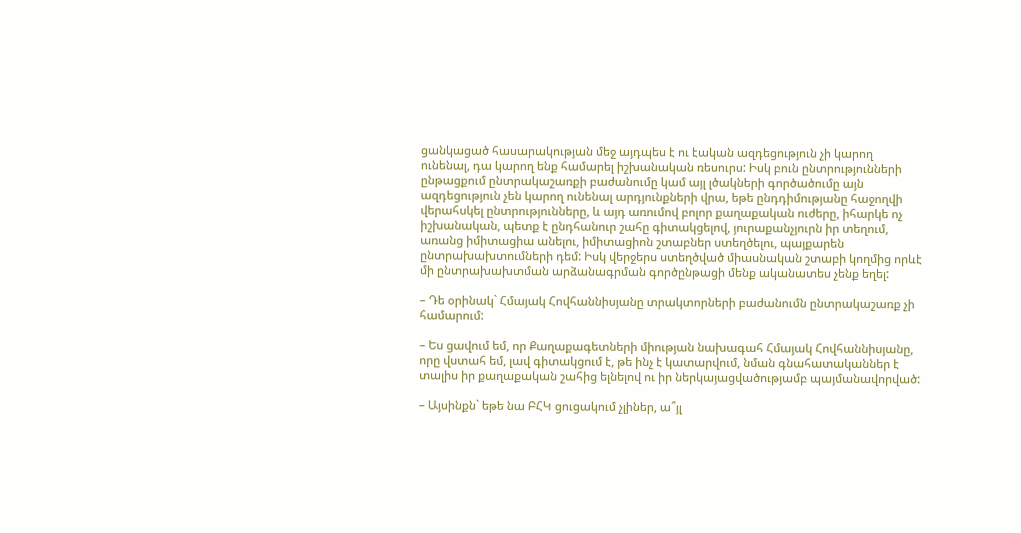ցանկացած հասարակության մեջ այդպես է ու էական ազդեցություն չի կարող ունենալ, դա կարող ենք համարել իշխանական ռեսուրս: Իսկ բուն ընտրությունների ընթացքում ընտրակաշառքի բաժանումը կամ այլ լծակների գործածումը այն ազդեցություն չեն կարող ունենալ արդյունքների վրա, եթե ընդդիմությանը հաջողվի վերահսկել ընտրությունները, և այդ առումով բոլոր քաղաքական ուժերը, իհարկե ոչ իշխանական, պետք է ընդհանուր շահը գիտակցելով, յուրաքանչյուրն իր տեղում, առանց իմիտացիա անելու, իմիտացիոն շտաբներ ստեղծելու, պայքարեն ընտրախախտումների դեմ: Իսկ վերջերս ստեղծված միասնական շտաբի կողմից որևէ մի ընտրախախտման արձանագրման գործընթացի մենք ականատես չենք եղել:

– Դե օրինակ` Հմայակ Հովհաննիսյանը տրակտորների բաժանումն ընտրակաշառք չի համարում:

– Ես ցավում եմ, որ Քաղաքագետների միության նախագահ Հմայակ Հովհաննիսյանը, որը վստահ եմ, լավ գիտակցում է, թե ինչ է կատարվում, նման գնահատականներ է տալիս իր քաղաքական շահից ելնելով ու իր ներկայացվածությամբ պայմանավորված:

– Այսինքն` եթե նա ԲՀԿ ցուցակում չլիներ, ա՞յլ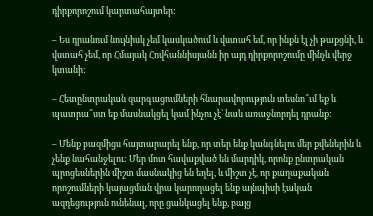դիրքորոշում կարտահայտեր:

– Ես դրանում նույնիսկ չեմ կասկածում և վստահ եմ, որ ինքն էլ չի թաքցնի, և վստահ չեմ, որ Հմայակ Հովհաննիսյանն իր այդ դիրքորոշումը մինչև վերջ կտանի:

– Հետընտրական զարգացումների հնարավորություն տեսնո՞ւմ եք և պատրա՞ստ եք մասնակցել կամ ինչու չէ` նաև առաջնորդել դրանք:

– Մենք բազմիցս հայտարարել ենք, որ տեր ենք կանգնելու մեր քվեներին և չենք նահանջելու: Մեր մոտ հավաքված են մարդիկ, որոնք ընտրական պրոցեսներին միշտ մասնակից են եղել, և միշտ չէ, որ քաղաքական որոշումների կայացման վրա կարողացել ենք այնպիսի էական ազդեցություն ունենալ, որը ցանկացել ենք, բայց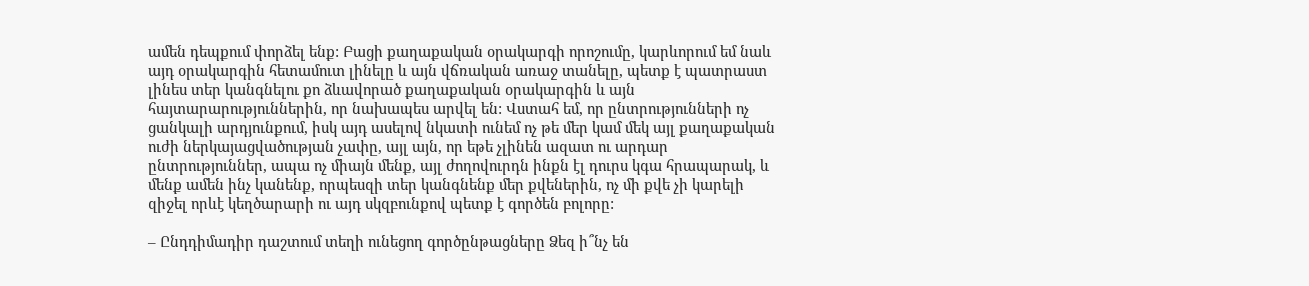ամեն դեպքում փորձել ենք: Բացի քաղաքական օրակարգի որոշումը, կարևորում եմ նաև այդ օրակարգին հետամուտ լինելը և այն վճռական առաջ տանելը, պետք է պատրաստ լինես տեր կանգնելու քո ձևավորած քաղաքական օրակարգին և այն  հայտարարություններին, որ նախապես արվել են: Վստահ եմ, որ ընտրությունների ոչ ցանկալի արդյունքում, իսկ այդ ասելով նկատի ունեմ ոչ թե մեր կամ մեկ այլ քաղաքական ուժի ներկայացվածության չափը, այլ այն, որ եթե չլինեն ազատ ու արդար ընտրություններ, ապա ոչ միայն մենք, այլ ժողովուրդն ինքն էլ դուրս կգա հրապարակ, և մենք ամեն ինչ կանենք, որպեսզի տեր կանգնենք մեր քվեներին, ոչ մի քվե չի կարելի զիջել որևէ կեղծարարի ու այդ սկզբունքով պետք է գործեն բոլորը:

– Ընդդիմադիր դաշտում տեղի ունեցող գործընթացները Ձեզ ի՞նչ են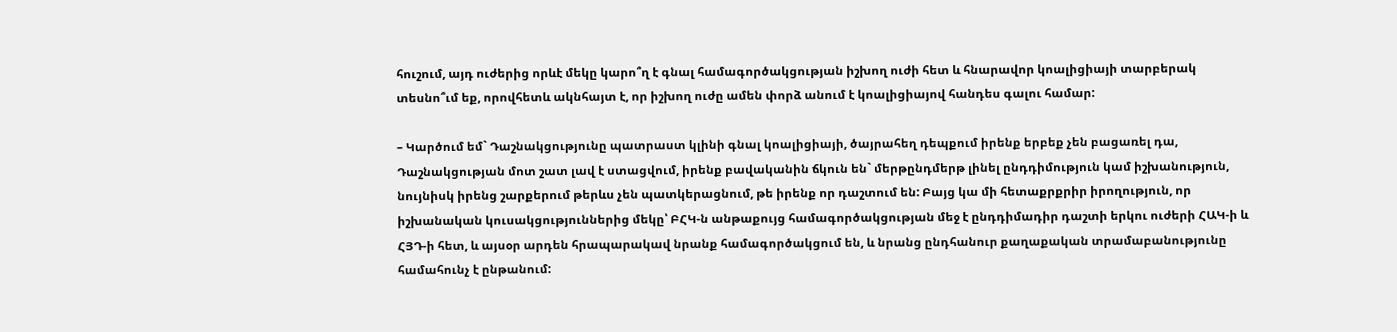հուշում, այդ ուժերից որևէ մեկը կարո՞ղ է գնալ համագործակցության իշխող ուժի հետ և հնարավոր կոալիցիայի տարբերակ տեսնո՞ւմ եք, որովհետև ակնհայտ է, որ իշխող ուժը ամեն փորձ անում է կոալիցիայով հանդես գալու համար:

– Կարծում եմ` Դաշնակցությունը պատրաստ կլինի գնալ կոալիցիայի, ծայրահեղ դեպքում իրենք երբեք չեն բացառել դա, Դաշնակցության մոտ շատ լավ է ստացվում, իրենք բավականին ճկուն են` մերթընդմերթ լինել ընդդիմություն կամ իշխանություն, նույնիսկ իրենց շարքերում թերևս չեն պատկերացնում, թե իրենք որ դաշտում են: Բայց կա մի հետաքրքրիր իրողություն, որ իշխանական կուսակցություններից մեկը՝ ԲՀԿ-ն անթաքույց համագործակցության մեջ է ընդդիմադիր դաշտի երկու ուժերի ՀԱԿ-ի և ՀՅԴ-ի հետ, և այսօր արդեն հրապարակավ նրանք համագործակցում են, և նրանց ընդհանուր քաղաքական տրամաբանությունը համահունչ է ընթանում: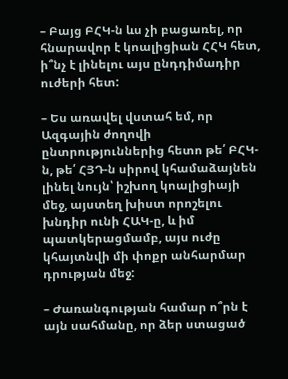– Բայց ԲՀԿ-ն ևս չի բացառել, որ հնարավոր է կոալիցիան ՀՀԿ հետ, ի՞նչ է լինելու այս ընդդիմադիր ուժերի հետ:

– Ես առավել վստահ եմ, որ Ազգային ժողովի ընտրություններից հետո թե՛ ԲՀԿ-ն, թե՛ ՀՅԴ-ն սիրով կհամաձայնեն լինել նույն՝ իշխող կոալիցիայի մեջ, այստեղ խիստ որոշելու խնդիր ունի ՀԱԿ-ը, և իմ պատկերացմամբ, այս ուժը կհայտնվի մի փոքր անհարմար դրության մեջ:

– Ժառանգության համար ո՞րն է այն սահմանը, որ ձեր ստացած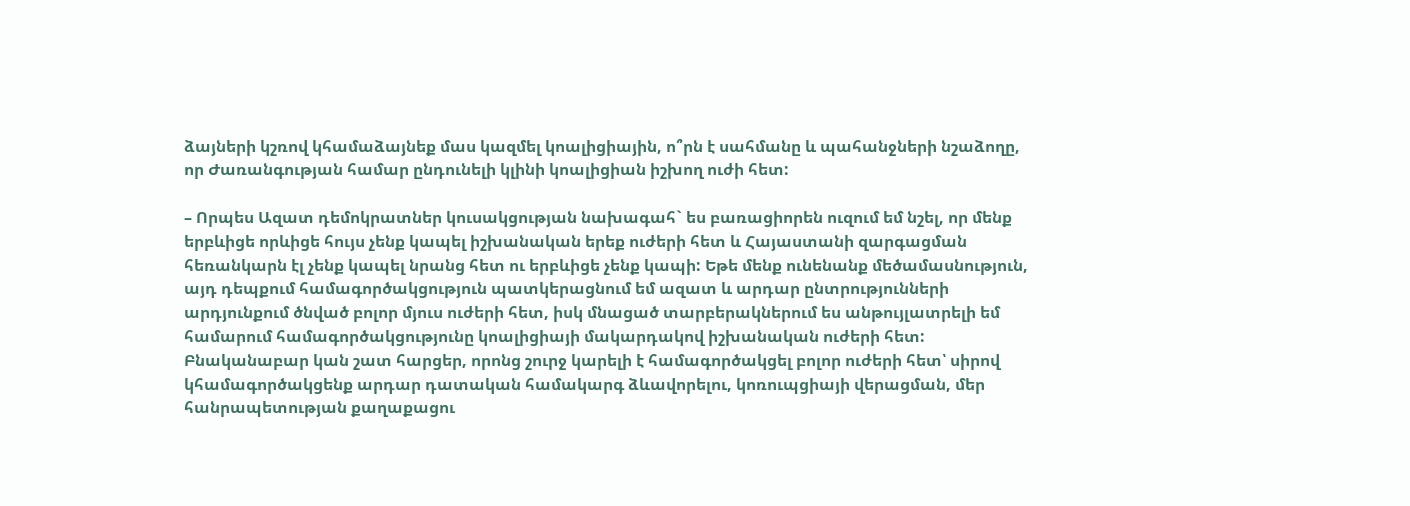ձայների կշռով կհամաձայնեք մաս կազմել կոալիցիային, ո՞րն է սահմանը և պահանջների նշաձողը, որ Ժառանգության համար ընդունելի կլինի կոալիցիան իշխող ուժի հետ:

– Որպես Ազատ դեմոկրատներ կուսակցության նախագահ` ես բառացիորեն ուզում եմ նշել, որ մենք երբևիցե որևիցե հույս չենք կապել իշխանական երեք ուժերի հետ և Հայաստանի զարգացման հեռանկարն էլ չենք կապել նրանց հետ ու երբևիցե չենք կապի: Եթե մենք ունենանք մեծամասնություն, այդ դեպքում համագործակցություն պատկերացնում եմ ազատ և արդար ընտրությունների արդյունքում ծնված բոլոր մյուս ուժերի հետ, իսկ մնացած տարբերակներում ես անթույլատրելի եմ համարում համագործակցությունը կոալիցիայի մակարդակով իշխանական ուժերի հետ: Բնականաբար կան շատ հարցեր, որոնց շուրջ կարելի է համագործակցել բոլոր ուժերի հետ՝ սիրով կհամագործակցենք արդար դատական համակարգ ձևավորելու, կոռուպցիայի վերացման, մեր հանրապետության քաղաքացու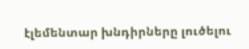էլեմենտար խնդիրները լուծելու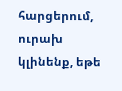հարցերում, ուրախ կլինենք, եթե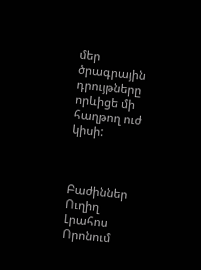մեր ծրագրային դրույթները որևիցե մի հաղթող ուժ կիսի:



Բաժիններ
Ուղիղ
Լրահոս
Որոնում